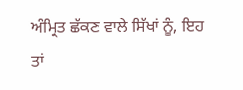ਅੰਮ੍ਰਿਤ ਛੱਕਣ ਵਾਲੇ ਸਿੱਖਾਂ ਨੂੰ, ਇਹ ਤਾਂ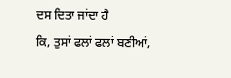ਦਸ ਦਿਤਾ ਜਾਂਦਾ ਹੈ
ਕਿ, ਤੁਸਾਂ ਫਲਾਂ ਫਲਾਂ ਬਣੀਆਂ,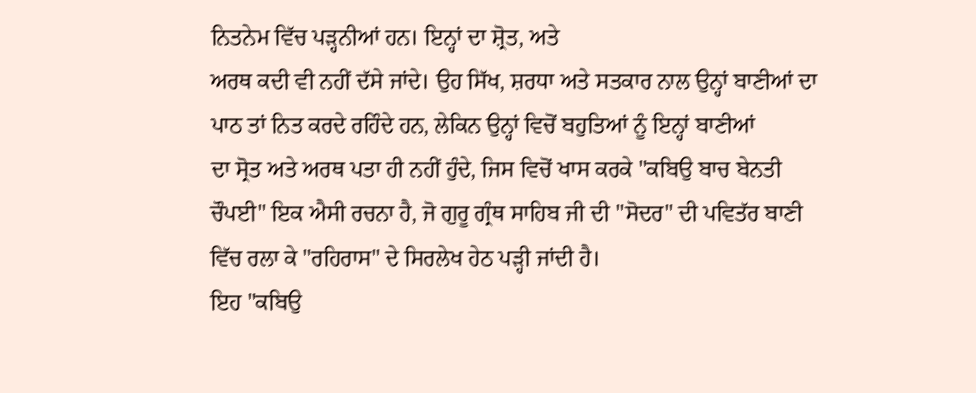ਨਿਤਨੇਮ ਵਿੱਚ ਪੜ੍ਹਨੀਆਂ ਹਨ। ਇਨ੍ਹਾਂ ਦਾ ਸ਼੍ਰੋਤ, ਅਤੇ
ਅਰਥ ਕਦੀ ਵੀ ਨਹੀਂ ਦੱਸੇ ਜਾਂਦੇ। ਉਹ ਸਿੱਖ, ਸ਼ਰਧਾ ਅਤੇ ਸਤਕਾਰ ਨਾਲ ਉਨ੍ਹਾਂ ਬਾਣੀਆਂ ਦਾ
ਪਾਠ ਤਾਂ ਨਿਤ ਕਰਦੇ ਰਹਿੰਦੇ ਹਨ, ਲੇਕਿਨ ਉਨ੍ਹਾਂ ਵਿਚੋਂ ਬਹੁਤਿਆਂ ਨੂੰ ਇਨ੍ਹਾਂ ਬਾਣੀਆਂ
ਦਾ ਸ੍ਰੋਤ ਅਤੇ ਅਰਥ ਪਤਾ ਹੀ ਨਹੀਂ ਹੁੰਦੇ, ਜਿਸ ਵਿਚੋਂ ਖਾਸ ਕਰਕੇ "ਕਬਿਉ ਬਾਚ ਬੇਨਤੀ
ਚੌਪਈ" ਇਕ ਐਸੀ ਰਚਨਾ ਹੈ, ਜੋ ਗੁਰੂ ਗ੍ਰੰਥ ਸਾਹਿਬ ਜੀ ਦੀ "ਸੋਦਰ" ਦੀ ਪਵਿਤੱਰ ਬਾਣੀ
ਵਿੱਚ ਰਲਾ ਕੇ "ਰਹਿਰਾਸ" ਦੇ ਸਿਰਲੇਖ ਹੇਠ ਪੜ੍ਹੀ ਜਾਂਦੀ ਹੈ।
ਇਹ "ਕਬਿਉ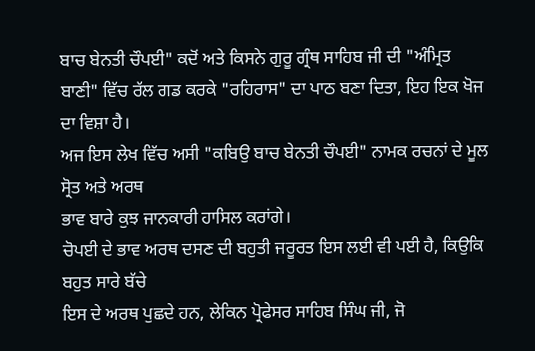ਬਾਚ ਬੇਨਤੀ ਚੌਪਈ" ਕਦੋਂ ਅਤੇ ਕਿਸਨੇ ਗੁਰੂ ਗ੍ਰੰਥ ਸਾਹਿਬ ਜੀ ਦੀ "ਅੰਮ੍ਰਿਤ
ਬਾਣੀ" ਵਿੱਚ ਰੱਲ ਗਡ ਕਰਕੇ "ਰਹਿਰਾਸ" ਦਾ ਪਾਠ ਬਣਾ ਦਿਤਾ, ਇਹ ਇਕ ਖੋਜ ਦਾ ਵਿਸ਼ਾ ਹੈ।
ਅਜ ਇਸ ਲੇਖ ਵਿੱਚ ਅਸੀ "ਕਬਿਉ ਬਾਚ ਬੇਨਤੀ ਚੌਪਈ" ਨਾਮਕ ਰਚਨਾਂ ਦੇ ਮੂਲ ਸ੍ਰੋਤ ਅਤੇ ਅਰਥ
ਭਾਵ ਬਾਰੇ ਕੁਝ ਜਾਨਕਾਰੀ ਹਾਸਿਲ ਕਰਾਂਗੇ।
ਚੋਪਈ ਦੇ ਭਾਵ ਅਰਥ ਦਸਣ ਦੀ ਬਹੁਤੀ ਜਰੂਰਤ ਇਸ ਲਈ ਵੀ ਪਈ ਹੈ, ਕਿਉਕਿ ਬਹੁਤ ਸਾਰੇ ਬੱਚੇ
ਇਸ ਦੇ ਅਰਥ ਪੁਛਦੇ ਹਨ, ਲੇਕਿਨ ਪ੍ਰੋਫੇਸਰ ਸਾਹਿਬ ਸਿੰਘ ਜੀ, ਜੋ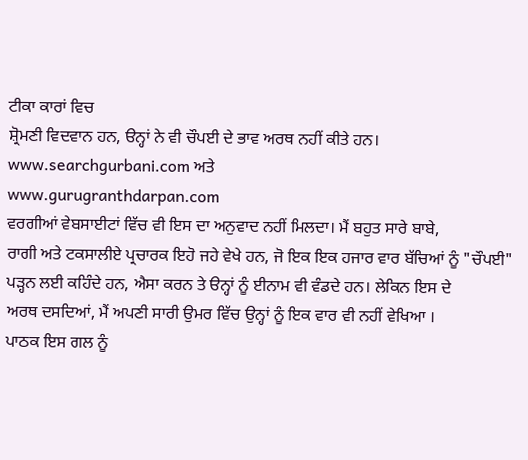ਟੀਕਾ ਕਾਰਾਂ ਵਿਚ
ਸ਼੍ਰੋਮਣੀ ਵਿਦਵਾਨ ਹਨ, ੳਨ੍ਹਾਂ ਨੇ ਵੀ ਚੌਪਈ ਦੇ ਭਾਵ ਅਰਥ ਨਹੀਂ ਕੀਤੇ ਹਨ।
www.searchgurbani.com ਅਤੇ
www.gurugranthdarpan.com
ਵਰਗੀਆਂ ਵੇਬਸਾਈਟਾਂ ਵਿੱਚ ਵੀ ਇਸ ਦਾ ਅਨੁਵਾਦ ਨਹੀਂ ਮਿਲਦਾ। ਮੈਂ ਬਹੁਤ ਸਾਰੇ ਬਾਬੇ,
ਰਾਗੀ ਅਤੇ ਟਕਸਾਲੀਏ ਪ੍ਰਚਾਰਕ ਇਹੋ ਜਹੇ ਵੇਖੇ ਹਨ, ਜੋ ਇਕ ਇਕ ਹਜਾਰ ਵਾਰ ਬੱਚਿਆਂ ਨੂੰ "ਚੌਪਈ"
ਪੜ੍ਹਨ ਲਈ ਕਹਿੰਦੇ ਹਨ, ਐਸਾ ਕਰਨ ਤੇ ੳਨ੍ਹਾਂ ਨੂੰ ਈਨਾਮ ਵੀ ਵੰਡਦੇ ਹਨ। ਲੇਕਿਨ ਇਸ ਦੇ
ਅਰਥ ਦਸਦਿਆਂ, ਮੈਂ ਅਪਣੀ ਸਾਰੀ ਉਮਰ ਵਿੱਚ ਉਨ੍ਹਾਂ ਨੂੰ ਇਕ ਵਾਰ ਵੀ ਨਹੀਂ ਵੇਖਿਆ ।
ਪਾਠਕ ਇਸ ਗਲ ਨੂੰ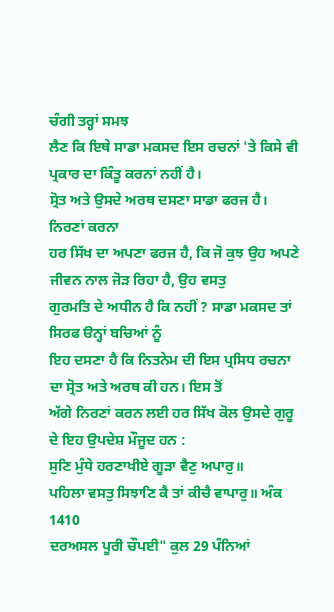ਚੰਗੀ ਤਰ੍ਹਾਂ ਸਮਝ
ਲੈਣ ਕਿ ਇਥੇ ਸਾਡਾ ਮਕਸਦ ਇਸ ਰਚਨਾਂ 'ਤੇ ਕਿਸੇ ਵੀ ਪ੍ਰਕਾਰ ਦਾ ਕਿੰਤੂ ਕਰਨਾਂ ਨਹੀਂ ਹੈ।
ਸ੍ਰੋਤ ਅਤੇ ਉਸਦੇ ਅਰਥ ਦਸਣਾ ਸਾਡਾ ਫਰਜ ਹੈ। ਨਿਰਣਾਂ ਕਰਨਾ
ਹਰ ਸਿੱਖ ਦਾ ਅਪਣਾ ਫਰਜ ਹੈ, ਕਿ ਜੋ ਕੁਝ ਉਹ ਅਪਣੇ ਜੀਵਨ ਨਾਲ ਜੋੜ ਰਿਹਾ ਹੈ, ਉਹ ਵਸਤੁ
ਗੁਰਮਤਿ ਦੇ ਅਧੀਨ ਹੈ ਕਿ ਨਹੀਂ ? ਸਾਡਾ ਮਕਸਦ ਤਾਂ ਸਿਰਫ ੳਨ੍ਹਾਂ ਬਚਿਆਂ ਨੂੰ
ਇਹ ਦਸਣਾ ਹੈ ਕਿ ਨਿਤਨੇਮ ਦੀ ਇਸ ਪ੍ਰਸਿਧ ਰਚਨਾ ਦਾ ਸ੍ਰੋਤ ਅਤੇ ਅਰਥ ਕੀ ਹਨ। ਇਸ ਤੋਂ
ਅੱਗੇ ਨਿਰਣਾਂ ਕਰਨ ਲਈ ਹਰ ਸਿੱਖ ਕੋਲ ਉਸਦੇ ਗੁਰੂ ਦੇ ਇਹ ਉਪਦੇਸ਼ ਮੌਜੂਦ ਹਨ :
ਸੁਣਿ ਮੁੰਧੇ ਹਰਣਾਖੀਏ ਗੂੜਾ ਵੈਣੁ ਅਪਾਰੁ॥
ਪਹਿਲਾ ਵਸਤੁ ਸਿਝਾਣਿ ਕੈ ਤਾਂ ਕੀਚੈ ਵਾਪਾਰੁ॥ ਅੰਕ 1410
ਦਰਅਸਲ ਪੂਰੀ ਚੌਪਈ" ਕੁਲ 29 ਪੰਨਿਆਂ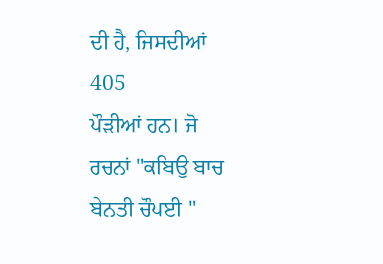ਦੀ ਹੈ, ਜਿਸਦੀਆਂ 405
ਪੌੜੀਆਂ ਹਨ। ਜੋ ਰਚਨਾਂ "ਕਬਿਉ ਬਾਚ ਬੇਨਤੀ ਚੌਪਈ "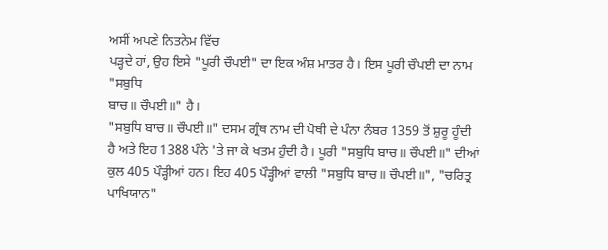ਅਸੀਂ ਅਪਣੇ ਨਿਤਨੇਮ ਵਿੱਚ
ਪੜ੍ਹਦੇ ਹਾਂ, ਉਹ ਇਸੇ "ਪੂਰੀ ਚੌਪਈ" ਦਾ ਇਕ ਅੰਸ਼ ਮਾਤਰ ਹੈ। ਇਸ ਪੂਰੀ ਚੌਪਈ ਦਾ ਨਾਮ "ਸਬੁਧਿ
ਬਾਚ॥ ਚੌਪਈ॥" ਹੈ।
"ਸਬੁਧਿ ਬਾਚ॥ ਚੌਪਈ॥" ਦਸਮ ਗ੍ਰੰਥ ਨਾਮ ਦੀ ਪੋਥੀ ਦੇ ਪੰਨਾ ਨੰਬਰ 1359 ਤੋਂ ਸ਼ੁਰੂ ਹੂੰਦੀ
ਹੈ ਅਤੇ ਇਹ 1388 ਪੰਨੇ 'ਤੇ ਜਾ ਕੇ ਖਤਮ ਹੁੰਦੀ ਹੈ। ਪੂਰੀ "ਸਬੁਧਿ ਬਾਚ॥ ਚੌਪਈ॥" ਦੀਆਂ
ਕੁਲ 405 ਪੌੜ੍ਹੀਆਂ ਹਨ। ਇਹ 405 ਪੌੜ੍ਹੀਆਂ ਵਾਲੀ "ਸਬੁਧਿ ਬਾਚ॥ ਚੌਪਈ॥", "ਚਰਿਤ੍ਰ
ਪਾਖਿਯਾਨ"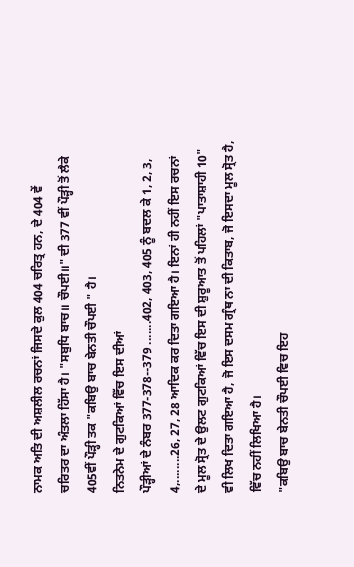ਨਾਮਕ ਅਤਿ ਦੀ ਅਸ਼ਲੀਲ ਰਚਨਾਂ ਜਿਸਦੇ ਕੁਲ 404 ਚਰਿਤ੍ਰ ਹਨ, ਦੇ 404 ਵੇਂ
ਚਰਿਤਰ ਦਾ ਅੰਤਲਾ ਹਿੱਸਾ ਹੈ। "ਸਬੁਧਿ ਬਾਚ॥ ਚੌਪਈ॥" ਦੀ 377 ਵੀਂ ਪੌੜ੍ਹੀ ਤੋਂ ਲੈਕੇ
405ਵੀਂ ਪੌੜ੍ਹੀ ਤਕ "ਕਬਿਉ ਬਾਚ ਬੇਨਤੀ ਚੌਪਈ " ਹੈ।
ਨਿਤਨੇਮ ਦੇ ਗੁਟਕਿਆਂ ਵਿੱਚ ਇਸ ਦੀਆਂ
ਪੌੜ੍ਹੀਆਂ ਦੇ ਨੰਬਰ 377-378--379 .......402, 403, 405 ਨੂੰ ਬਦਲ ਕੇ 1, 2, 3,
4,........26, 27, 28 ਆਦਿਕ ਕਰ ਦਿਤਾ ਗਇਆ ਹੈ। ਇਨਾਂ ਹੀ ਨਹੀਂ ਇਸ ਰਚਨਾਂ
ਦੇ ਮੂਲ ਸ੍ਰੋਤ ਦੇ ਉਲਟ ਗੁਟਕਿਆਂ ਵਿੱਚ ਇਸ ਦੀ ਸ਼ੁਰੂਆਤ ਤੋਂ ਪਹਿਲਾਂ "ਪਾਤਾਸ਼ਾਹੀ 10"
ਵੀ ਲਿਖ ਦਿਤਾ ਗਇਆ ਹੈ, ਜੋ ਇਸ ਦਸਮ ਗ੍ਰੰਥ ਨਾ ਦੀ ਕਿਤਾਬ, ਜੋ ਇਸਦਾ ਮੂਲ ਸ੍ਰੋਤ ਹੈ,
ਵਿੱਚ ਨਹੀਂ ਲਿਖਿਆ ਹੈ।
"ਕਬਿਉ ਬਾਚ ਬੇਨਤੀ ਚੌਪਈ ਵਿਚ ਇਹ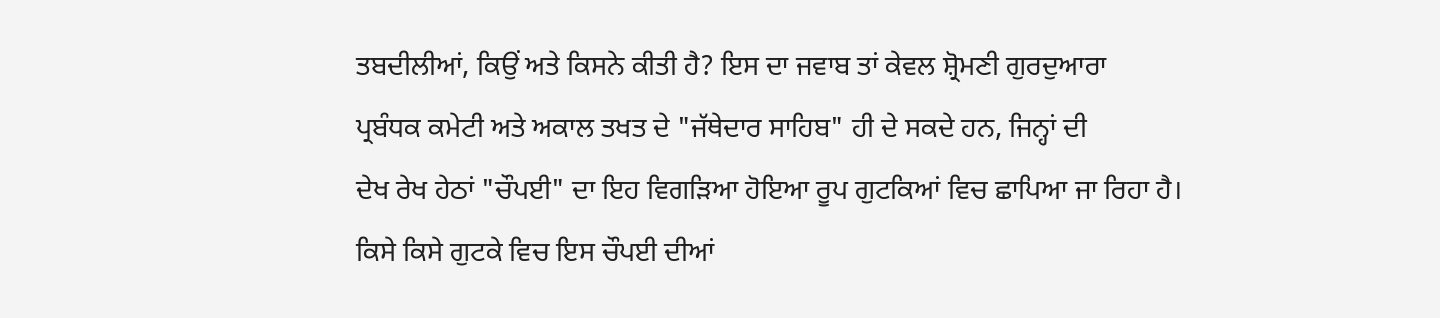ਤਬਦੀਲੀਆਂ, ਕਿਉਂ ਅਤੇ ਕਿਸਨੇ ਕੀਤੀ ਹੈ? ਇਸ ਦਾ ਜਵਾਬ ਤਾਂ ਕੇਵਲ ਸ਼੍ਰੋਮਣੀ ਗੁਰਦੁਆਰਾ
ਪ੍ਰਬੰਧਕ ਕਮੇਟੀ ਅਤੇ ਅਕਾਲ ਤਖਤ ਦੇ "ਜੱਥੇਦਾਰ ਸਾਹਿਬ" ਹੀ ਦੇ ਸਕਦੇ ਹਨ, ਜਿਨ੍ਹਾਂ ਦੀ
ਦੇਖ ਰੇਖ ਹੇਠਾਂ "ਚੌਪਈ" ਦਾ ਇਹ ਵਿਗੜਿਆ ਹੋਇਆ ਰੂਪ ਗੁਟਕਿਆਂ ਵਿਚ ਛਾਪਿਆ ਜਾ ਰਿਹਾ ਹੈ।
ਕਿਸੇ ਕਿਸੇ ਗੁਟਕੇ ਵਿਚ ਇਸ ਚੌਪਈ ਦੀਆਂ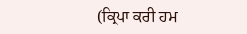(ਕ੍ਰਿਪਾ ਕਰੀ ਹਮ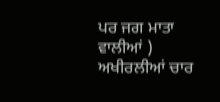ਪਰ ਜਗ ਮਾਤਾ ਵਾਲੀਆਂ )
ਅਖੀਰਲੀਆਂ ਚਾਰ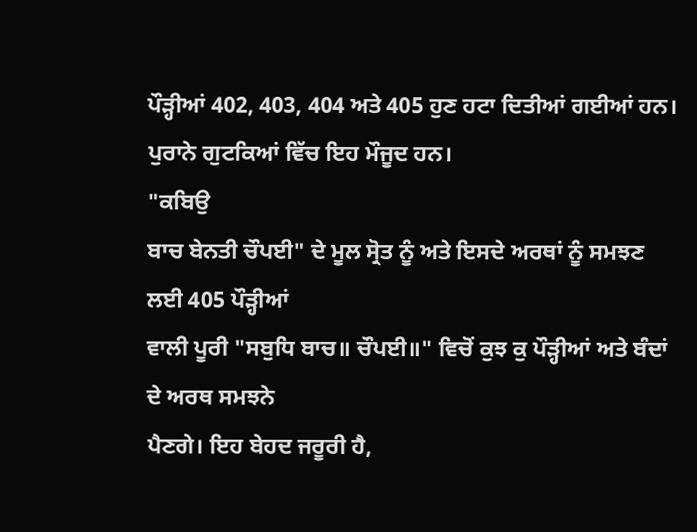ਪੌੜ੍ਹੀਆਂ 402, 403, 404 ਅਤੇ 405 ਹੁਣ ਹਟਾ ਦਿਤੀਆਂ ਗਈਆਂ ਹਨ।
ਪੁਰਾਨੇ ਗੁਟਕਿਆਂ ਵਿੱਚ ਇਹ ਮੌਜੂਦ ਹਨ।
"ਕਬਿਉ
ਬਾਚ ਬੇਨਤੀ ਚੌਪਈ" ਦੇ ਮੂਲ ਸ੍ਰੋਤ ਨੂੰ ਅਤੇ ਇਸਦੇ ਅਰਥਾਂ ਨੂੰ ਸਮਝਣ ਲਈ 405 ਪੌੜ੍ਹੀਆਂ
ਵਾਲੀ ਪੂਰੀ "ਸਬੁਧਿ ਬਾਚ॥ ਚੌਪਈ॥" ਵਿਚੋਂ ਕੁਝ ਕੁ ਪੌੜ੍ਹੀਆਂ ਅਤੇ ਬੰਦਾਂ ਦੇ ਅਰਥ ਸਮਝਨੇ
ਪੈਣਗੇ। ਇਹ ਬੇਹਦ ਜਰੂਰੀ ਹੈ,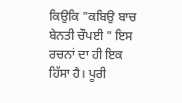ਕਿਉਕਿ "ਕਬਿਉ ਬਾਚ ਬੇਨਤੀ ਚੌਪਈ " ਇਸ ਰਚਨਾਂ ਦਾ ਹੀ ਇਕ
ਹਿੱਸਾ ਹੈ। ਪੂਰੀ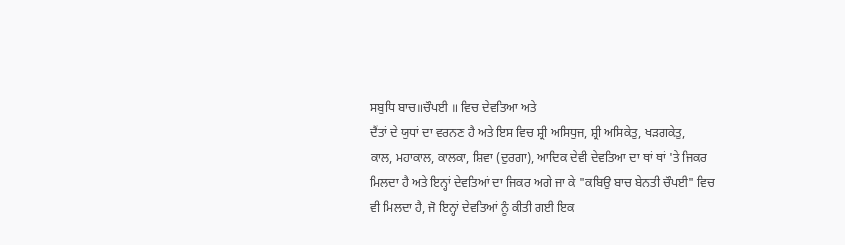ਸਬੁਧਿ ਬਾਚ॥ਚੌਪਈ ॥ ਵਿਚ ਦੇਵਤਿਆ ਅਤੇ
ਦੈਂਤਾਂ ਦੇ ਯੁਧਾਂ ਦਾ ਵਰਨਣ ਹੈ ਅਤੇ ਇਸ ਵਿਚ ਸ਼੍ਰੀ ਅਸਿਧੁਜ, ਸ਼੍ਰੀ ਅਸਿਕੇਤੁ, ਖੜਗਕੇਤੁ,
ਕਾਲ, ਮਹਾਕਾਲ, ਕਾਲਕਾ, ਸ਼ਿਵਾ (ਦੁਰਗਾ), ਆਦਿਕ ਦੇਵੀ ਦੇਵਤਿਆ ਦਾ ਥਾਂ ਥਾਂ 'ਤੇ ਜਿਕਰ
ਮਿਲਦਾ ਹੈ ਅਤੇ ਇਨ੍ਹਾਂ ਦੇਵਤਿਆਂ ਦਾ ਜਿਕਰ ਅਗੇ ਜਾ ਕੇ "ਕਬਿਉ ਬਾਚ ਬੇਨਤੀ ਚੌਪਈ" ਵਿਚ
ਵੀ ਮਿਲਦਾ ਹੈ, ਜੋ ਇਨ੍ਹਾਂ ਦੇਵਤਿਆਂ ਨੂੰ ਕੀਤੀ ਗਈ ਇਕ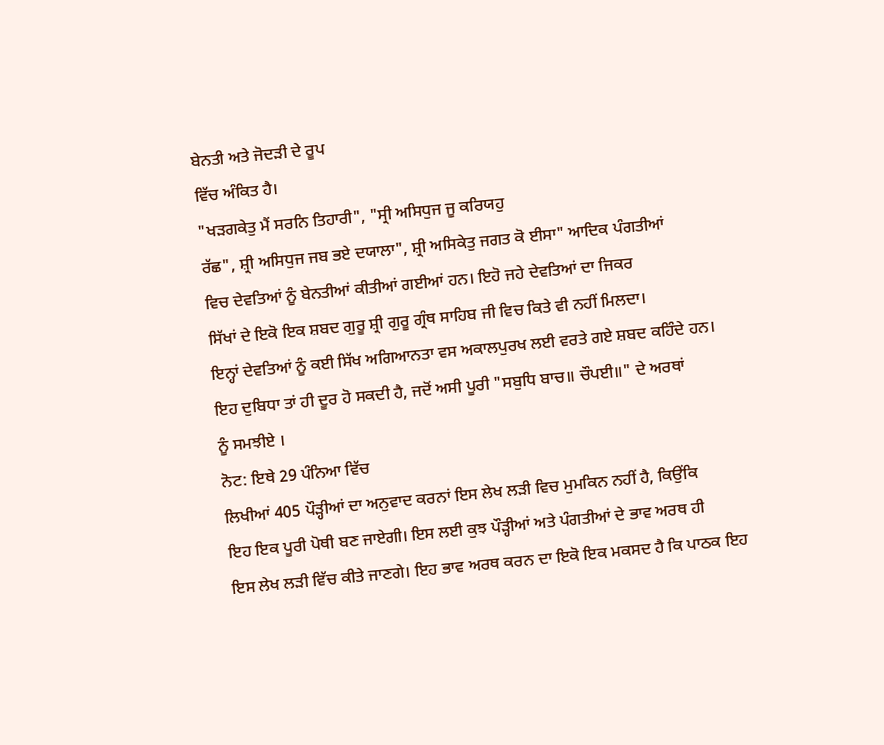ਬੇਨਤੀ ਅਤੇ ਜੋਦੜੀ ਦੇ ਰੂਪ
ਵਿੱਚ ਅੰਕਿਤ ਹੈ।
"ਖੜਗਕੇਤੁ ਮੈਂ ਸਰਨਿ ਤਿਹਾਰੀ", "ਸ੍ਰੀ ਅਸਿਧੁਜ ਜੂ ਕਰਿਯਹੁ
ਰੱਛ", ਸ਼੍ਰੀ ਅਸਿਧੁਜ ਜਬ ਭਏ ਦਯਾਲਾ", ਸ਼੍ਰੀ ਅਸਿਕੇਤੁ ਜਗਤ ਕੋ ਈਸਾ" ਆਦਿਕ ਪੰਗਤੀਆਂ
ਵਿਚ ਦੇਵਤਿਆਂ ਨੂੰ ਬੇਨਤੀਆਂ ਕੀਤੀਆਂ ਗਈਆਂ ਹਨ। ਇਹੋ ਜਹੇ ਦੇਵਤਿਆਂ ਦਾ ਜਿਕਰ
ਸਿੱਖਾਂ ਦੇ ਇਕੋ ਇਕ ਸ਼ਬਦ ਗੁਰੂ ਸ਼੍ਰੀ ਗੁਰੂ ਗ੍ਰੰਥ ਸਾਹਿਬ ਜੀ ਵਿਚ ਕਿਤੇ ਵੀ ਨਹੀਂ ਮਿਲਦਾ।
ਇਨ੍ਹਾਂ ਦੇਵਤਿਆਂ ਨੂੰ ਕਈ ਸਿੱਖ ਅਗਿਆਨਤਾ ਵਸ ਅਕਾਲਪੁਰਖ ਲਈ ਵਰਤੇ ਗਏ ਸ਼ਬਦ ਕਹਿੰਦੇ ਹਨ।
ਇਹ ਦੁਬਿਧਾ ਤਾਂ ਹੀ ਦੂਰ ਹੋ ਸਕਦੀ ਹੈ, ਜਦੋਂ ਅਸੀ ਪੂਰੀ "ਸਬੁਧਿ ਬਾਚ॥ ਚੌਪਈ॥" ਦੇ ਅਰਥਾਂ
ਨੂੰ ਸਮਝੀਏ ।
ਨੋਟ: ਇਥੇ 29 ਪੰਨਿਆ ਵਿੱਚ
ਲਿਖੀਆਂ 405 ਪੌੜ੍ਹੀਆਂ ਦਾ ਅਨੁਵਾਦ ਕਰਨਾਂ ਇਸ ਲੇਖ ਲੜੀ ਵਿਚ ਮੁਮਕਿਨ ਨਹੀਂ ਹੈ, ਕਿਉਂਕਿ
ਇਹ ਇਕ ਪੂਰੀ ਪੋਥੀ ਬਣ ਜਾਏਗੀ। ਇਸ ਲਈ ਕੁਝ ਪੌੜ੍ਹੀਆਂ ਅਤੇ ਪੰਗਤੀਆਂ ਦੇ ਭਾਵ ਅਰਥ ਹੀ
ਇਸ ਲੇਖ ਲੜੀ ਵਿੱਚ ਕੀਤੇ ਜਾਣਗੇ। ਇਹ ਭਾਵ ਅਰਥ ਕਰਨ ਦਾ ਇਕੋ ਇਕ ਮਕਸਦ ਹੈ ਕਿ ਪਾਠਕ ਇਹ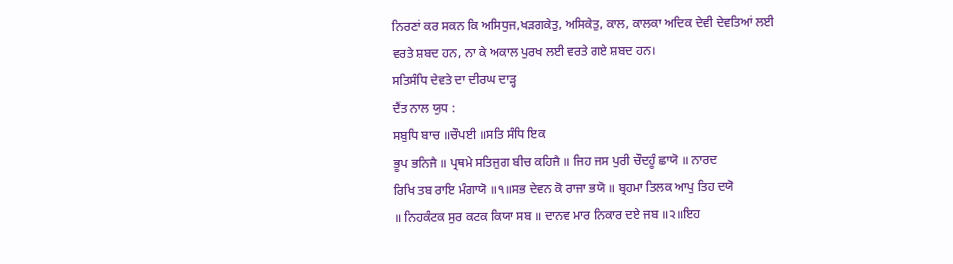ਨਿਰਣਾਂ ਕਰ ਸਕਨ ਕਿ ਅਸਿਧੁਜ,ਖੜਗਕੇਤੁ, ਅਸਿਕੇਤੁ, ਕਾਲ, ਕਾਲਕਾ ਅਦਿਕ ਦੇਵੀ ਦੇਵਤਿਆਂ ਲਈ
ਵਰਤੇ ਸ਼ਬਦ ਹਨ, ਨਾ ਕੇ ਅਕਾਲ ਪੁਰਖ ਲਈ ਵਰਤੇ ਗਏ ਸ਼ਬਦ ਹਨ।
ਸਤਿਸੰਧਿ ਦੇਵਤੇ ਦਾ ਦੀਰਘ ਦਾੜ੍ਹ
ਦੈਂਤ ਨਾਲ ਯੁਧ :
ਸਬੁਧਿ ਬਾਚ ॥ਚੌਪਈ ॥ਸਤਿ ਸੰਧਿ ਇਕ
ਭੂਪ ਭਨਿਜੈ ॥ ਪ੍ਰਥਮੇ ਸਤਿਜੁਗ ਬੀਚ ਕਹਿਜੈ ॥ ਜਿਹ ਜਸ ਪੁਰੀ ਚੌਦਹੂੰ ਛਾਯੋ ॥ ਨਾਰਦ
ਰਿਖਿ ਤਬ ਰਾਇ ਮੰਗਾਯੋ ॥੧॥ਸਭ ਦੇਵਨ ਕੋ ਰਾਜਾ ਭਯੋ ॥ ਬ੍ਰਹਮਾ ਤਿਲਕ ਆਪੁ ਤਿਹ ਦਯੋ
॥ ਨਿਹਕੰਟਕ ਸੁਰ ਕਟਕ ਕਿਯਾ ਸਬ ॥ ਦਾਨਵ ਮਾਰ ਨਿਕਾਰ ਦਏ ਜਬ ॥੨॥ਇਹ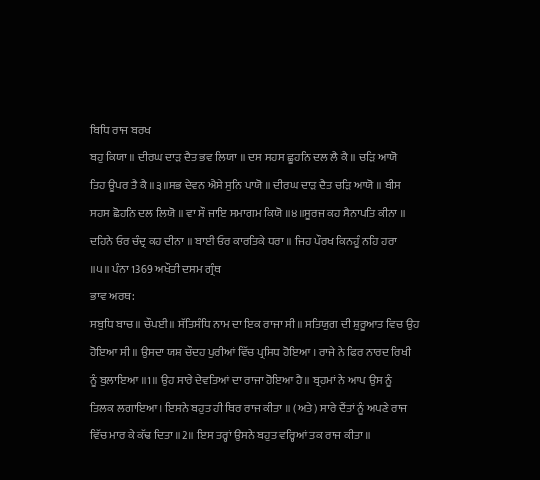ਬਿਧਿ ਰਾਜ ਬਰਖ
ਬਹੁ ਕਿਯਾ ॥ ਦੀਰਘ ਦਾੜ ਦੈਤ ਭਵ ਲਿਯਾ ॥ ਦਸ ਸਹਸ ਛੂਹਨਿ ਦਲ ਲੈ ਕੈ ॥ ਚੜਿ ਆਯੋ
ਤਿਹ ਊਪਰ ਤੈ ਕੈ ॥੩॥ਸਭ ਦੇਵਨ ਐਸੇ ਸੁਨਿ ਪਾਯੋ ॥ ਦੀਰਘ ਦਾੜ ਦੈਤ ਚੜਿ ਆਯੋ ॥ ਬੀਸ
ਸਹਸ ਛੋਹਨਿ ਦਲ ਲਿਯੋ ॥ ਵਾ ਸੌ ਜਾਇ ਸਮਾਗਮ ਕਿਯੋ ॥੪॥ਸੂਰਜ ਕਹ ਸੈਨਾਪਤਿ ਕੀਨਾ ॥
ਦਹਿਨੇ ਓਰ ਚੰਦ੍ਰ ਕਹ ਦੀਨਾ ॥ ਬਾਈ ਓਰ ਕਾਰਤਿਕੇ ਧਰਾ ॥ ਜਿਹ ਪੌਰਖ ਕਿਨਹੂੰ ਨਹਿ ਹਰਾ
॥੫॥ ਪੰਨਾ 1369 ਅਖੌਤੀ ਦਸਮ ਗ੍ਰੰਥ
ਭਾਵ ਅਰਥ:
ਸਬੁਧਿ ਬਾਚ ॥ ਚੌਪਈ॥ ਸੱਤਿਸੰਧਿ ਨਾਮ ਦਾ ਇਕ ਰਾਜਾ ਸੀ॥ ਸਤਿਯੁਗ ਦੀ ਸ਼ੁਰੂਆਤ ਵਿਚ ਉਹ
ਹੋਇਆ ਸੀ ॥ ਉਸਦਾ ਯਸ਼ ਚੌਦਹ ਪੁਰੀਆਂ ਵਿੱਚ ਪ੍ਰਸਿਧ ਹੋਇਆ । ਰਾਜੇ ਨੇ ਫਿਰ ਨਾਰਦ ਰਿਖੀ
ਨੂੰ ਬੁਲਾਇਆ ॥1॥ ਉਹ ਸਾਰੇ ਦੇਵਤਿਆਂ ਦਾ ਰਾਜਾ ਹੋਇਆ ਹੈ॥ ਬ੍ਰਹਮਾਂ ਨੇ ਆਪ ਉਸ ਨੂੰ
ਤਿਲਕ ਲਗਾਇਆ। ਇਸਨੇ ਬਹੁਤ ਹੀ ਥਿਰ ਰਾਜ ਕੀਤਾ ॥ (ਅਤੇ) ਸਾਰੇ ਦੈਂਤਾਂ ਨੂੰ ਅਪਣੇ ਰਾਜ
ਵਿੱਚ ਮਾਰ ਕੇ ਕੱਢ ਦਿਤਾ ॥2॥ ਇਸ ਤਰ੍ਹਾਂ ਉਸਨੇ ਬਹੁਤ ਵਰ੍ਹਿਆਂ ਤਕ ਰਾਜ ਕੀਤਾ ॥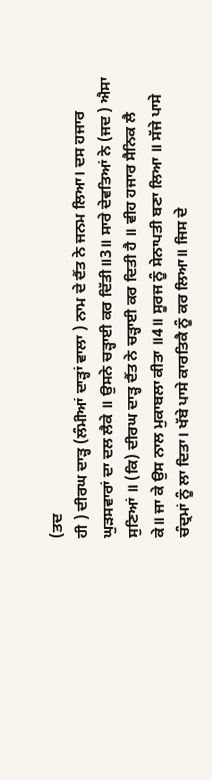(ਤਦ
ਹੀ ) ਦੀਰਘ ਦਾੜ੍ਹ (ਲੰਮੀਆਂ ਦਾੜ੍ਹਾਂ ਵਾਲਾ ) ਨਾਮ ਦੇ ਦੈਂਤ ਨੇ ਜਨਮ ਲਿਆ। ਦਸ ਹਜਾਰ
ਘੁੜਸਵਾਰਾਂ ਦਾ ਦਲ ਲੈਕੇ ॥ ਉਸਨੇ ਚੜ੍ਹਾਈ ਕਰ ਦਿੱਤੀ॥3॥ ਸਾਰੇ ਦੇਵਤਿਆਂ ਨੇ (ਜਦ ) ਐਸਾ
ਸੁਣਿਆਂ ॥ (ਕਿ) ਦੀਰਘ ਦਾੜ੍ਹ ਦੈਂਤ ਨੇ ਚੜ੍ਹਾਈ ਕਰ ਦਿਤੀ ਹੈ ॥ ਵੀਹ ਹਜਾਰ ਸੈਨਿਕ ਲੈ
ਕੇ॥ ਜਾ ਕੇ ਉਸ ਨਾਲ ਮੁਕਾਬਲਾ ਕੀਤਾ ॥4॥ ਸੂਰਜ ਨੂੰ ਸੇਨਾਪਤੀ ਬਣਾ ਲਿਆ ॥ ਸੱਜੇ ਪਾਸੇ
ਚੰਦ੍ਰਮਾਂ ਨੂੰ ਲਾ ਦਿਤਾ। ਖੱਬੇ ਪਾਸੇ ਕਾਰਤਿਕੈ ਨੂੰ ਕਰ ਲਿਆ॥ ਜਿਸ ਦੇ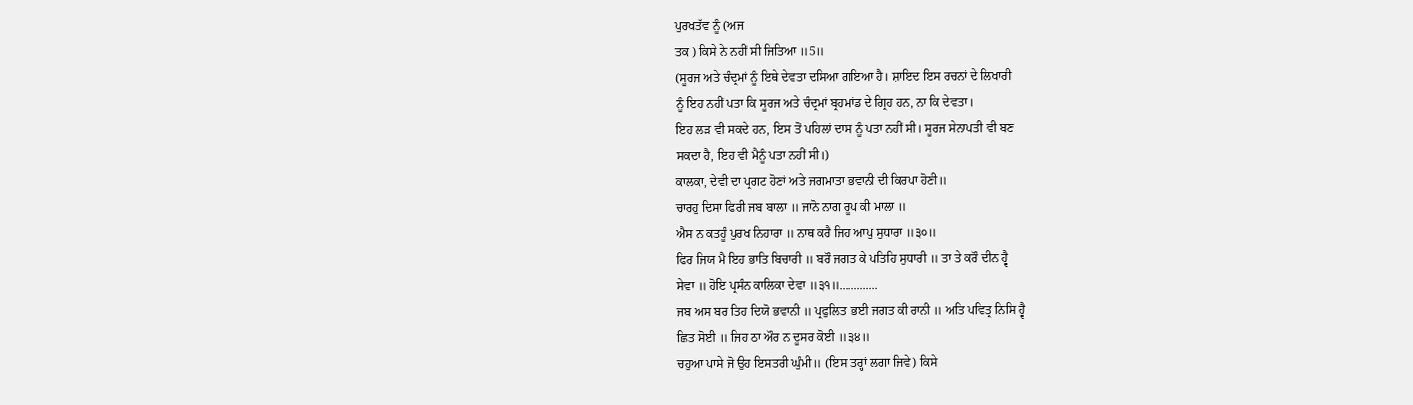ਪੁਰਖਤੱਵ ਨੂੰ (ਅਜ
ਤਕ ) ਕਿਸੇ ਨੇ ਨਹੀਂ ਸੀ ਜਿਤਿਆ ॥5॥
(ਸੂਰਜ ਅਤੇ ਚੰਦ੍ਰਮਾਂ ਨੂੰ ਇਥੇ ਦੇਵਤਾ ਦਸਿਆ ਗਇਆ ਹੈ। ਸ਼ਾਇਦ ਇਸ ਰਚਨਾਂ ਦੇ ਲਿਖਾਰੀ
ਨੂੰ ਇਹ ਨਹੀਂ ਪਤਾ ਕਿ ਸੂਰਜ ਅਤੇ ਚੰਦ੍ਰਮਾਂ ਬ੍ਰਹਮਾਂਡ ਦੇ ਗ੍ਰਿਹ ਹਨ, ਨਾ ਕਿ ਦੇਵਤਾ।
ਇਹ ਲੜ ਵੀ ਸਕਦੇ ਹਨ, ਇਸ ਤੋਂ ਪਹਿਲਾਂ ਦਾਸ ਨੂੰ ਪਤਾ ਨਹੀਂ ਸੀ। ਸੂਰਜ ਸੇਨਾਪਤੀ ਵੀ ਬਣ
ਸਕਦਾ ਹੈ, ਇਹ ਵੀ ਮੈਨੂੰ ਪਤਾ ਨਹੀਂ ਸੀ।)
ਕਾਲਕਾ, ਦੇਵੀ ਦਾ ਪ੍ਰਗਟ ਹੋਣਾਂ ਅਤੇ ਜਗਮਾਤਾ ਭਵਾਨੀ ਦੀ ਕਿਰਪਾ ਹੋਣੀ॥
ਚਾਰਹੁ ਦਿਸਾ ਫਿਰੀ ਜਬ ਬਾਲਾ ॥ ਜਾਨੋ ਨਾਗ ਰੂਪ ਕੀ ਮਾਲਾ ॥
ਐਸ ਨ ਕਤਹੂੰ ਪੁਰਖ ਨਿਹਾਰਾ ॥ ਨਾਥ ਕਰੈ ਜਿਹ ਆਪੁ ਸੁਧਾਰਾ ॥੩੦॥
ਫਿਰ ਜਿਯ ਮੈ ਇਹ ਭਾਤਿ ਬਿਚਾਰੀ ॥ ਬਰੌ ਜਗਤ ਕੇ ਪਤਿਹਿ ਸੁਧਾਰੀ ॥ ਤਾ ਤੇ ਕਰੌ ਦੀਨ ਹ੍ਵੈ
ਸੇਵਾ ॥ ਹੋਇ ਪ੍ਰਸੰਨ ਕਾਲਿਕਾ ਦੇਵਾ ॥੩੧॥.............
ਜਬ ਅਸ ਬਰ ਤਿਹ ਦਿਯੋ ਭਵਾਨੀ ॥ ਪ੍ਰਫੁਲਿਤ ਭਈ ਜਗਤ ਕੀ ਰਾਨੀ ॥ ਅਤਿ ਪਵਿਤ੍ਰ ਨਿਸਿ ਹ੍ਵੈ
ਛਿਤ ਸੋਈ ॥ ਜਿਹ ਠਾ ਔਰ ਨ ਦੂਸਰ ਕੋਈ ॥੩੪॥
ਚਹੁਆ ਪਾਸੇ ਜੋ ਉਹ ਇਸਤਰੀ ਘੁੰਮੀ॥ (ਇਸ ਤਰ੍ਹਾਂ ਲਗਾ ਜਿਵੇ) ਕਿਸੇ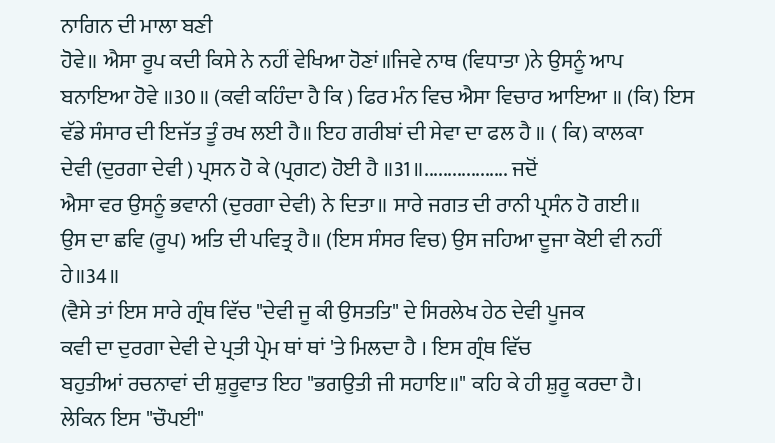ਨਾਗਿਨ ਦੀ ਮਾਲਾ ਬਣੀ
ਹੋਵੇ॥ ਐਸਾ ਰੂਪ ਕਦੀ ਕਿਸੇ ਨੇ ਨਹੀਂ ਵੇਖਿਆ ਹੋਣਾਂ॥ਜਿਵੇ ਨਾਥ (ਵਿਧਾਤਾ )ਨੇ ਉਸਨੂੰ ਆਪ
ਬਨਾਇਆ ਹੋਵੇ ॥30॥ (ਕਵੀ ਕਹਿੰਦਾ ਹੈ ਕਿ ) ਫਿਰ ਮੰਨ ਵਿਚ ਐਸਾ ਵਿਚਾਰ ਆਇਆ ॥ (ਕਿ) ਇਸ
ਵੱਡੇ ਸੰਸਾਰ ਦੀ ਇਜੱਤ ਤੂੰ ਰਖ ਲਈ ਹੈ॥ ਇਹ ਗਰੀਬਾਂ ਦੀ ਸੇਵਾ ਦਾ ਫਲ ਹੈ ॥ ( ਕਿ) ਕਾਲਕਾ
ਦੇਵੀ (ਦੁਰਗਾ ਦੇਵੀ ) ਪ੍ਰਸਨ ਹੋ ਕੇ (ਪ੍ਰਗਟ) ਹੋਈ ਹੈ ॥31॥.................. ਜਦੋਂ
ਐਸਾ ਵਰ ਉਸਨੂੰ ਭਵਾਨੀ (ਦੁਰਗਾ ਦੇਵੀ) ਨੇ ਦਿਤਾ॥ ਸਾਰੇ ਜਗਤ ਦੀ ਰਾਨੀ ਪ੍ਰਸੰਨ ਹੋ ਗਈ॥
ਉਸ ਦਾ ਛਵਿ (ਰੂਪ) ਅਤਿ ਦੀ ਪਵਿਤ੍ਰ ਹੈ॥ (ਇਸ ਸੰਸਰ ਵਿਚ) ਉਸ ਜਹਿਆ ਦੂਜਾ ਕੋਈ ਵੀ ਨਹੀਂ
ਹੇ॥34॥
(ਵੈਸੇ ਤਾਂ ਇਸ ਸਾਰੇ ਗ੍ਰੰਥ ਵਿੱਚ "ਦੇਵੀ ਜੂ ਕੀ ਉਸਤਤਿ" ਦੇ ਸਿਰਲੇਖ ਹੇਠ ਦੇਵੀ ਪੂਜਕ
ਕਵੀ ਦਾ ਦੁਰਗਾ ਦੇਵੀ ਦੇ ਪ੍ਰਤੀ ਪ੍ਰੇਮ ਥਾਂ ਥਾਂ 'ਤੇ ਮਿਲਦਾ ਹੈ । ਇਸ ਗ੍ਰੰਥ ਵਿੱਚ
ਬਹੁਤੀਆਂ ਰਚਨਾਵਾਂ ਦੀ ਸ਼ੁਰੂਵਾਤ ਇਹ "ਭਗਉਤੀ ਜੀ ਸਹਾਇ॥" ਕਹਿ ਕੇ ਹੀ ਸ਼ੁਰੂ ਕਰਦਾ ਹੈ।
ਲੇਕਿਨ ਇਸ "ਚੌਪਈ"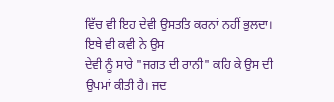ਵਿੱਚ ਵੀ ਇਹ ਦੇਵੀ ਉਸਤਤਿ ਕਰਨਾਂ ਨਹੀਂ ਭੁਲਦਾ। ਇਥੇ ਵੀ ਕਵੀ ਨੇ ਉਸ
ਦੇਵੀ ਨੂੰ ਸਾਰੇ "ਜਗਤ ਦੀ ਰਾਨੀ" ਕਹਿ ਕੇ ਉਸ ਦੀ ਉਪਮਾਂ ਕੀਤੀ ਹੈ। ਜਦ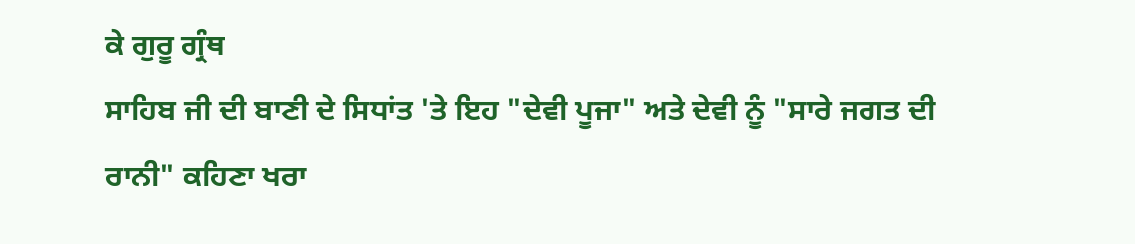ਕੇ ਗੁਰੂ ਗ੍ਰੰਥ
ਸਾਹਿਬ ਜੀ ਦੀ ਬਾਣੀ ਦੇ ਸਿਧਾਂਤ 'ਤੇ ਇਹ "ਦੇਵੀ ਪੂਜਾ" ਅਤੇ ਦੇਵੀ ਨੂੰ "ਸਾਰੇ ਜਗਤ ਦੀ
ਰਾਨੀ" ਕਹਿਣਾ ਖਰਾ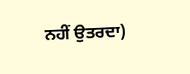ਨਹੀਂ ਉਤਰਦਾ)